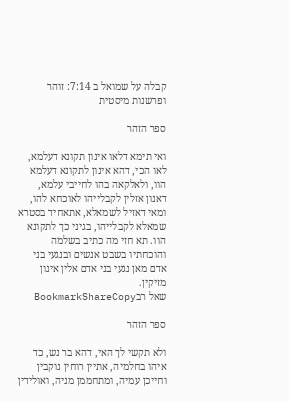קבלה על שמואל ב 7:14: זוהר ופרשנות מיסטית

ספר הזהר

ואי תימא דלאו אינון תקונא דעלמא, לאו הכי, דהא אינון לתקונא דעלמא הוו, ולאלקאה בהו לחייבי עלמא, דאנון אזלין לקבלייהו לאוכחא להו, ומאי דאזיל לשמאלא, אתאחיד בסטרא שמאלא לקבלייהו, בגיני כך לתקונא הוו. תא חזי מה כתיב בשלמה והוכחתיו בשבט אנשים ובנגעי בני אדם מאן נגעי בני אדם אלין אינון מזיקין.
שאל רבBookmarkShareCopy

ספר הזהר

ולא תקשי לך האי, דהא בר נש, כד איהו בחלמיה, אתיין רוחין נוקבין וחייכן עמיה, ומתחממן מניה, ואולידין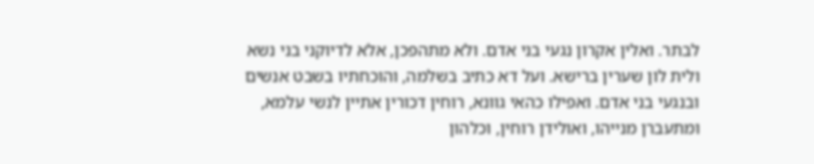לבתר. ואלין אקרון נגעי בני אדם. ולא מתהפכן, אלא לדיוקני בני נשא ולית לון שערין ברישא. ועל דא כתיב בשלמה, והוכחתיו בשבט אנשים ובנגעי בני אדם. ואפילו כהאי גוונא, רוחין דכורין אתיין לנשי עלמא, ומתעברן מנייהו, ואולידן רוחין, וכלהון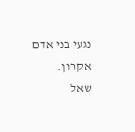נגעי בני אדם אקרון.
שאל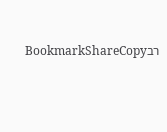רבBookmarkShareCopy